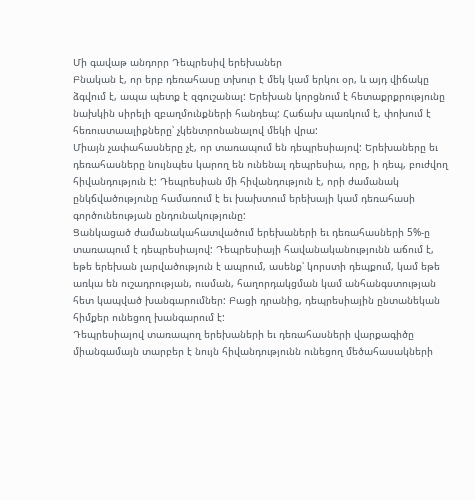Մի գավաթ անդորր Դեպրեսիվ երեխաներ
Բնական է, որ երբ դեռահասը տխուր է մեկ կամ երկու օր, և այդ վիճակը ձգվում է, ապա պետք է զգուշանալ: Երեխան կորցնում է հետաքրքրությունը նախկին սիրելի զբաղմունքների հանդեպ: Հաճախ պառկում է, փոխում է հեռուստաալիքները՝ չկենտրոնանալով մեկի վրա:
Միայն չափահասները չէ, որ տառապում են դեպրեսիայով: Երեխաները եւ դեռահասները նույնպես կարող են ունենալ դեպրեսիա, որը, ի դեպ, բուժվող հիվանդություն է: Դեպրեսիան մի հիվանդություն է, որի ժամանակ ընկճվածությունը համառում է եւ խախտում երեխայի կամ դեռահասի գործունեության ընդունակությունը:
Ցանկացած ժամանակահատվածում երեխաների եւ դեռահասների 5%-ը տառապում է դեպրեսիայով: Դեպրեսիայի հավանականությունն աճում է, եթե երեխան լարվածություն է ապրում, ասենք՝ կորստի դեպքում, կամ եթե առկա են ուշադրության, ուսման, հաղորդակցման կամ անհանգստության հետ կապված խանգարումներ: Բացի դրանից, դեպրեսիային ընտանեկան հիմքեր ունեցող խանգարում է:
Դեպրեսիայով տառապող երեխաների եւ դեռահասների վարքագիծը միանգամայն տարբեր է նույն հիվանդությունն ունեցող մեծահասակների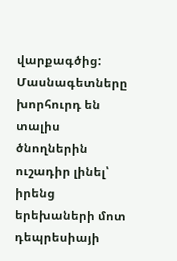վարքագծից: Մասնագետները խորհուրդ են տալիս ծնողներին ուշադիր լինել՝ իրենց երեխաների մոտ դեպրեսիայի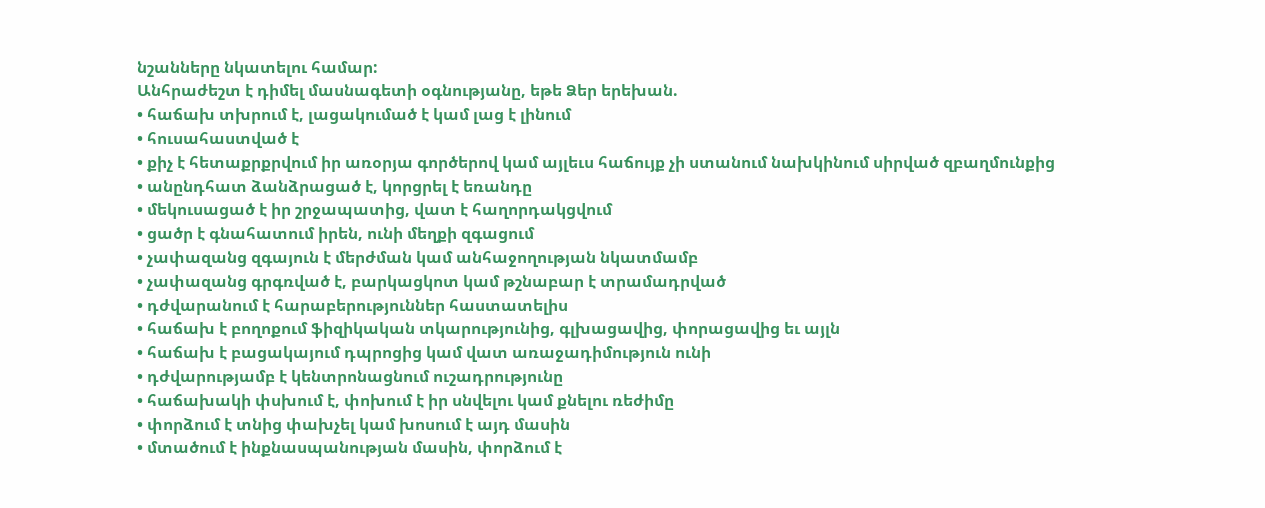նշանները նկատելու համար:
Անհրաժեշտ է դիմել մասնագետի օգնությանը, եթե Ձեր երեխան.
• հաճախ տխրում է, լացակումած է կամ լաց է լինում
• հուսահաստված է
• քիչ է հետաքրքրվում իր առօրյա գործերով կամ այլեւս հաճույք չի ստանում նախկինում սիրված զբաղմունքից
• անընդհատ ձանձրացած է, կորցրել է եռանդը
• մեկուսացած է իր շրջապատից, վատ է հաղորդակցվում
• ցածր է գնահատում իրեն, ունի մեղքի զգացում
• չափազանց զգայուն է մերժման կամ անհաջողության նկատմամբ
• չափազանց գրգռված է, բարկացկոտ կամ թշնաբար է տրամադրված
• դժվարանում է հարաբերություններ հաստատելիս
• հաճախ է բողոքում ֆիզիկական տկարությունից, գլխացավից, փորացավից եւ այլն
• հաճախ է բացակայում դպրոցից կամ վատ առաջադիմություն ունի
• դժվարությամբ է կենտրոնացնում ուշադրությունը
• հաճախակի փսխում է, փոխում է իր սնվելու կամ քնելու ռեժիմը
• փորձում է տնից փախչել կամ խոսում է այդ մասին
• մտածում է ինքնասպանության մասին, փորձում է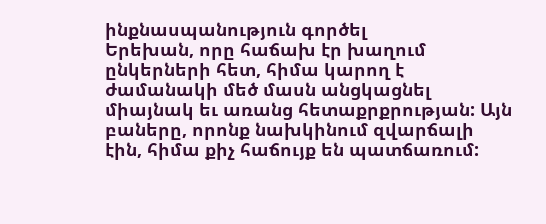ինքնասպանություն գործել
Երեխան, որը հաճախ էր խաղում ընկերների հետ, հիմա կարող է ժամանակի մեծ մասն անցկացնել միայնակ եւ առանց հետաքրքրության: Այն բաները, որոնք նախկինում զվարճալի էին, հիմա քիչ հաճույք են պատճառում: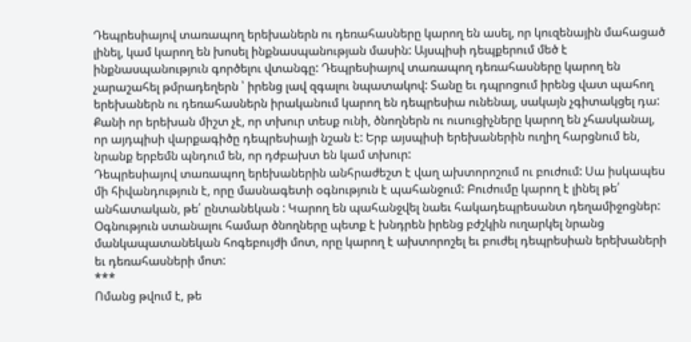Դեպրեսիայով տառապող երեխաներն ու դեռահասները կարող են ասել, որ կուզենային մահացած լինել, կամ կարող են խոսել ինքնասպանության մասին: Այսպիսի դեպքերում մեծ է ինքնասպանություն գործելու վտանգը: Դեպրեսիայով տառապող դեռահասները կարող են չարաշահել թմրադեղերն ՝ իրենց լավ զգալու նպատակով: Տանը եւ դպրոցում իրենց վատ պահող երեխաներն ու դեռահասներն իրականում կարող են դեպրեսիա ունենալ, սակայն չգիտակցել դա: Քանի որ երեխան միշտ չէ, որ տխուր տեսք ունի, ծնողներն ու ուսուցիչները կարող են չհասկանալ, որ այդպիսի վարքագիծը դեպրեսիայի նշան է: Երբ այսպիսի երեխաներին ուղիղ հարցնում են, նրանք երբեմն պնդում են, որ դժբախտ են կամ տխուր:
Դեպրեսիայով տառապող երեխաներին անհրաժեշտ է վաղ ախտորոշում ու բուժում: Սա իսկապես մի հիվանդություն է, որը մասնագետի օգնություն է պահանջում: Բուժումը կարող է լինել թե՛ անհատական, թե՛ ընտանեկան : Կարող են պահանջվել նաեւ հակադեպրեսանտ դեղամիջոցներ: Օգնություն ստանալու համար ծնողները պետք է խնդրեն իրենց բժշկին ուղարկել նրանց մանկապատանեկան հոգեբույժի մոտ, որը կարող է ախտորոշել եւ բուժել դեպրեսիան երեխաների եւ դեռահասների մոտ:
***
Ոմանց թվում է, թե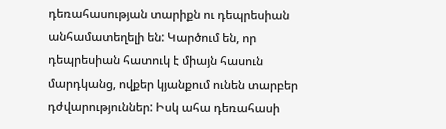դեռահասության տարիքն ու դեպրեսիան անհամատեղելի են: Կարծում են, որ դեպրեսիան հատուկ է միայն հասուն մարդկանց, ովքեր կյանքում ունեն տարբեր դժվարություններ: Իսկ ահա դեռահասի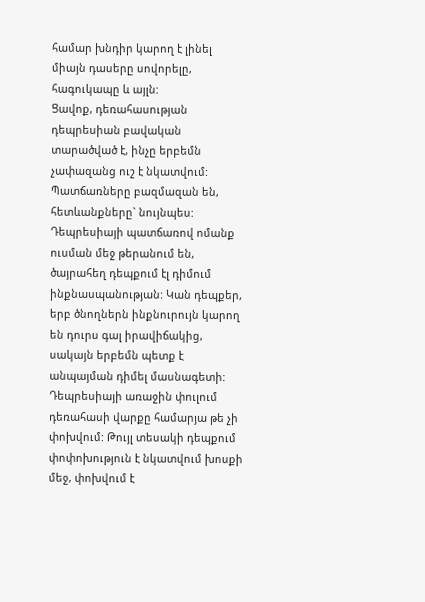համար խնդիր կարող է լինել միայն դասերը սովորելը, հագուկապը և այլն:
Ցավոք, դեռահասության դեպրեսիան բավական տարածված է, ինչը երբեմն չափազանց ուշ է նկատվում: Պատճառները բազմազան են, հետևանքները` նույնպես:
Դեպրեսիայի պատճառով ոմանք ուսման մեջ թերանում են, ծայրահեղ դեպքում էլ դիմում ինքնասպանության: Կան դեպքեր, երբ ծնողներն ինքնուրույն կարող են դուրս գալ իրավիճակից, սակայն երբեմն պետք է անպայման դիմել մասնագետի: Դեպրեսիայի առաջին փուլում դեռահասի վարքը համարյա թե չի փոխվում: Թույլ տեսակի դեպքում փոփոխություն է նկատվում խոսքի մեջ, փոխվում է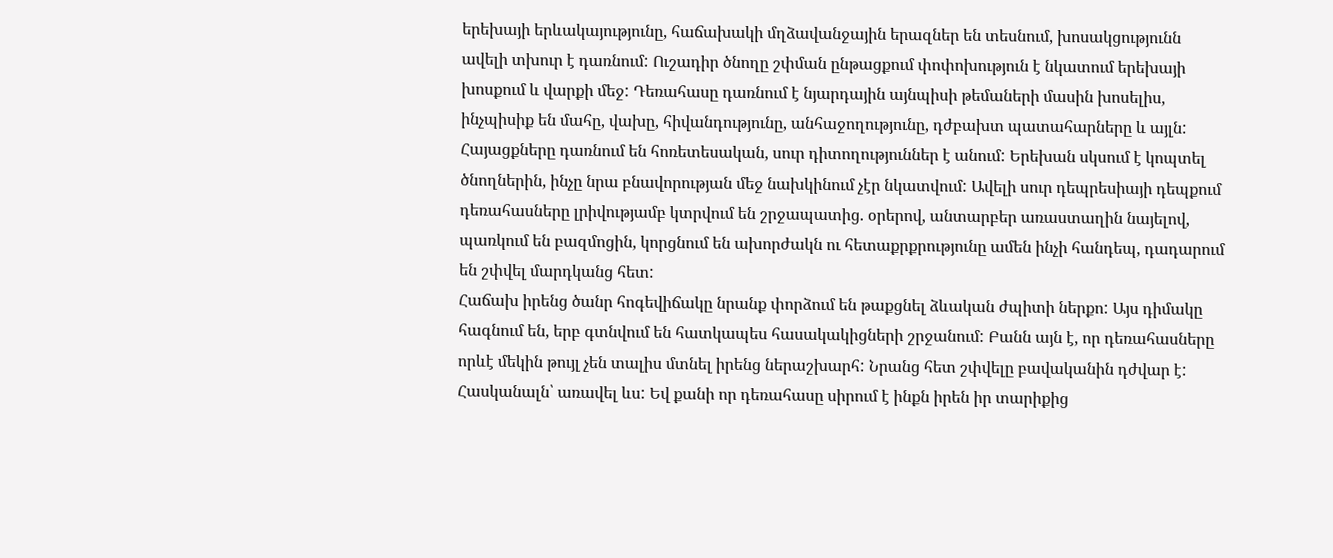երեխայի երևակայությունը, հաճախակի մղձավանջային երազներ են տեսնում, խոսակցությունն ավելի տխուր է դառնում: Ուշադիր ծնողը շփման ընթացքում փոփոխություն է նկատում երեխայի խոսքում և վարքի մեջ: Դեռահասը դառնում է նյարդային այնպիսի թեմաների մասին խոսելիս, ինչպիսիք են մահը, վախը, հիվանդությունը, անհաջողությունը, դժբախտ պատահարները և այլն: Հայացքները դառնում են հոռետեսական, սուր դիտողություններ է անում: Երեխան սկսում է կոպտել ծնողներին, ինչը նրա բնավորության մեջ նախկինում չէր նկատվում: Ավելի սուր դեպրեսիայի դեպքում դեռահասները լրիվությամբ կտրվում են շրջապատից. օրերով, անտարբեր առաստաղին նայելով, պառկում են բազմոցին, կորցնում են ախորժակն ու հետաքրքրությունը ամեն ինչի հանդեպ, դադարում են շփվել մարդկանց հետ:
Հաճախ իրենց ծանր հոգեվիճակը նրանք փորձում են թաքցնել ձևական ժպիտի ներքո: Այս դիմակը հագնում են, երբ գտնվում են հատկապես հասակակիցների շրջանում: Բանն այն է, որ դեռահասները որևէ մեկին թույլ չեն տալիս մտնել իրենց ներաշխարհ: Նրանց հետ շփվելը բավականին դժվար է: Հասկանալն՝ առավել ևս: Եվ քանի որ դեռահասը սիրում է ինքն իրեն իր տարիքից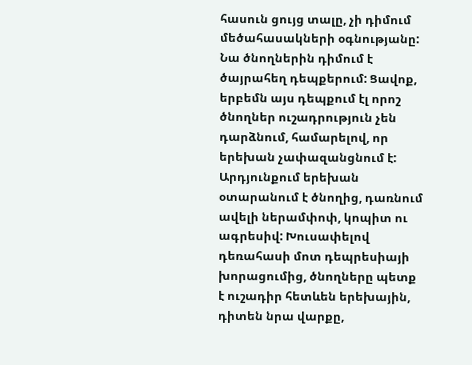հասուն ցույց տալը, չի դիմում մեծահասակների օգնությանը: Նա ծնողներին դիմում է ծայրահեղ դեպքերում: Ցավոք, երբեմն այս դեպքում էլ որոշ ծնողներ ուշադրություն չեն դարձնում, համարելով, որ երեխան չափազանցնում է: Արդյունքում երեխան օտարանում է ծնողից, դառնում ավելի ներամփոփ, կոպիտ ու ագրեսիվ: Խուսափելով դեռահասի մոտ դեպրեսիայի խորացումից, ծնողները պետք է ուշադիր հետևեն երեխային, դիտեն նրա վարքը,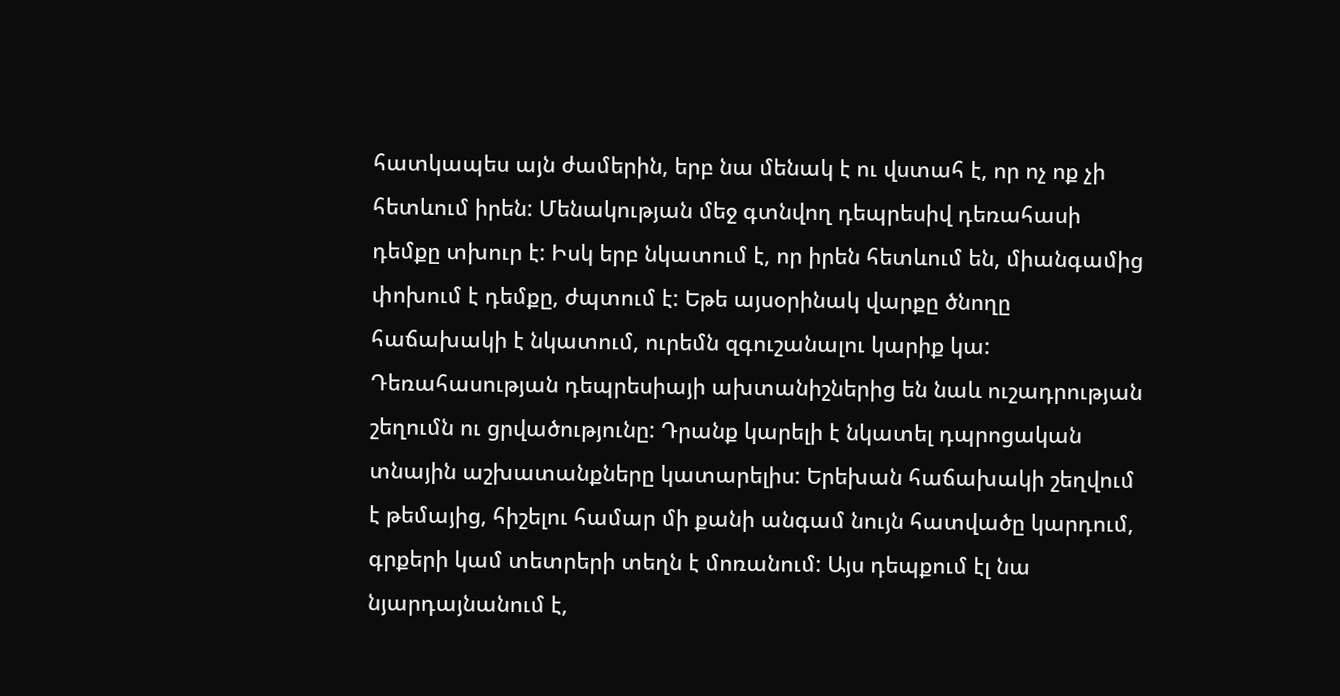հատկապես այն ժամերին, երբ նա մենակ է ու վստահ է, որ ոչ ոք չի հետևում իրեն: Մենակության մեջ գտնվող դեպրեսիվ դեռահասի դեմքը տխուր է: Իսկ երբ նկատում է, որ իրեն հետևում են, միանգամից փոխում է դեմքը, ժպտում է: Եթե այսօրինակ վարքը ծնողը հաճախակի է նկատում, ուրեմն զգուշանալու կարիք կա:
Դեռահասության դեպրեսիայի ախտանիշներից են նաև ուշադրության շեղումն ու ցրվածությունը: Դրանք կարելի է նկատել դպրոցական տնային աշխատանքները կատարելիս: Երեխան հաճախակի շեղվում է թեմայից, հիշելու համար մի քանի անգամ նույն հատվածը կարդում, գրքերի կամ տետրերի տեղն է մոռանում: Այս դեպքում էլ նա նյարդայնանում է,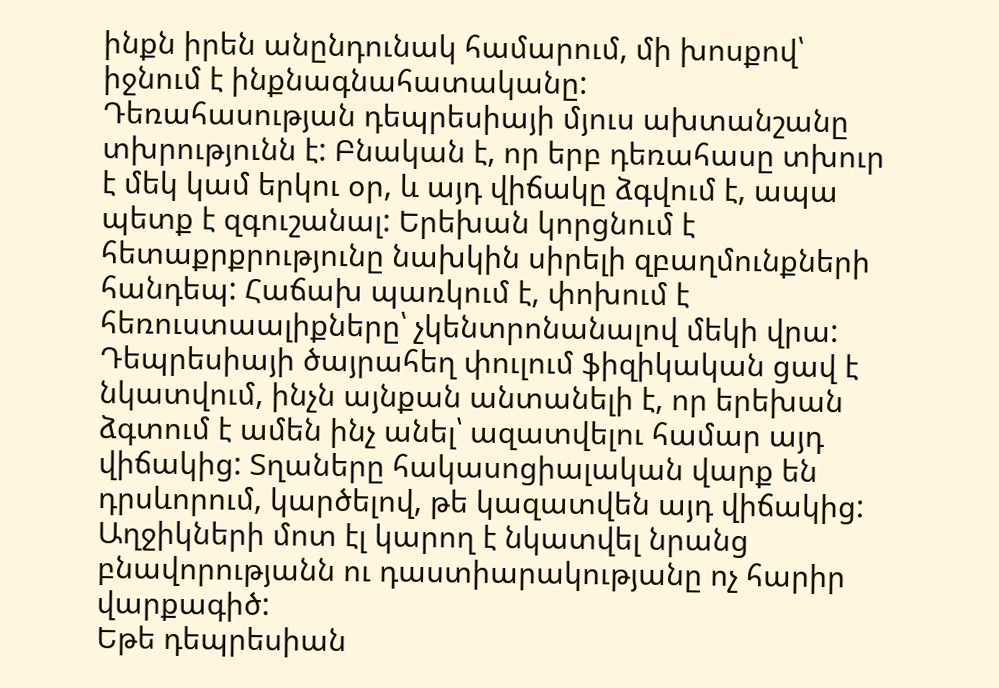ինքն իրեն անընդունակ համարում, մի խոսքով՝ իջնում է ինքնագնահատականը:
Դեռահասության դեպրեսիայի մյուս ախտանշանը տխրությունն է: Բնական է, որ երբ դեռահասը տխուր է մեկ կամ երկու օր, և այդ վիճակը ձգվում է, ապա պետք է զգուշանալ: Երեխան կորցնում է հետաքրքրությունը նախկին սիրելի զբաղմունքների հանդեպ: Հաճախ պառկում է, փոխում է հեռուստաալիքները՝ չկենտրոնանալով մեկի վրա:
Դեպրեսիայի ծայրահեղ փուլում ֆիզիկական ցավ է նկատվում, ինչն այնքան անտանելի է, որ երեխան ձգտում է ամեն ինչ անել՝ ազատվելու համար այդ վիճակից: Տղաները հակասոցիալական վարք են դրսևորում, կարծելով, թե կազատվեն այդ վիճակից: Աղջիկների մոտ էլ կարող է նկատվել նրանց բնավորությանն ու դաստիարակությանը ոչ հարիր վարքագիծ:
Եթե դեպրեսիան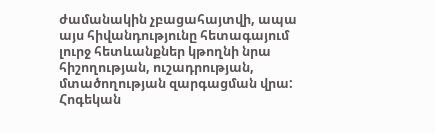ժամանակին չբացահայտվի, ապա այս հիվանդությունը հետագայում լուրջ հետևանքներ կթողնի նրա հիշողության, ուշադրության, մտածողության զարգացման վրա: Հոգեկան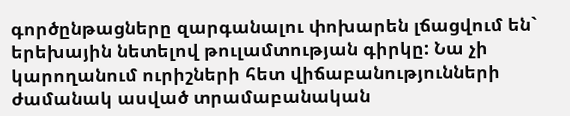գործընթացները զարգանալու փոխարեն լճացվում են` երեխային նետելով թուլամտության գիրկը: Նա չի կարողանում ուրիշների հետ վիճաբանությունների ժամանակ ասված տրամաբանական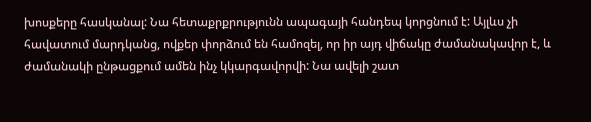խոսքերը հասկանալ: Նա հետաքրքրությունն ապագայի հանդեպ կորցնում է: Այլևս չի հավատում մարդկանց, ովքեր փորձում են համոզել, որ իր այդ վիճակը ժամանակավոր է, և ժամանակի ընթացքում ամեն ինչ կկարգավորվի: Նա ավելի շատ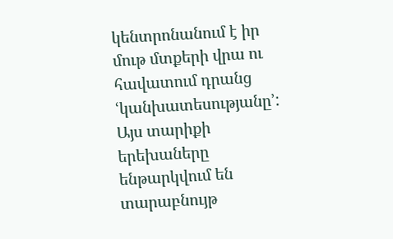կենտրոնանում է իր մութ մտքերի վրա ու հավատում դրանց ՙկանխատեսությանը՚: Այս տարիքի երեխաները ենթարկվում են տարաբնույթ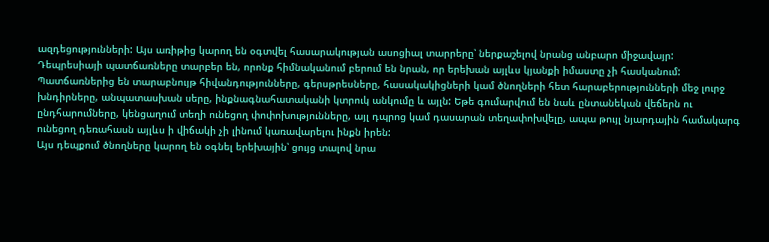ազդեցությունների: Այս առիթից կարող են օգտվել հասարակության ասոցիալ տարրերը՝ ներքաշելով նրանց անբարո միջավայր:
Դեպրեսիայի պատճառները տարբեր են, որոնք հիմնականում բերում են նրան, որ երեխան այլևս կյանքի իմաստը չի հասկանում: Պատճառներից են տարաբնույթ հիվանդությունները, գերսթրեսները, հասակակիցների կամ ծնողների հետ հարաբերությունների մեջ լուրջ խնդիրները, անպատասխան սերը, ինքնագնահատականի կտրուկ անկումը և այլն: Եթե գումարվում են նաև ընտանեկան վեճերն ու ընդհարումները, կենցաղում տեղի ունեցող փոփոխությունները, այլ դպրոց կամ դասարան տեղափոխվելը, ապա թույլ նյարդային համակարգ ունեցող դեռահասն այլևս ի վիճակի չի լինում կառավարելու ինքն իրեն:
Այս դեպքում ծնողները կարող են օգնել երեխային՝ ցույց տալով նրա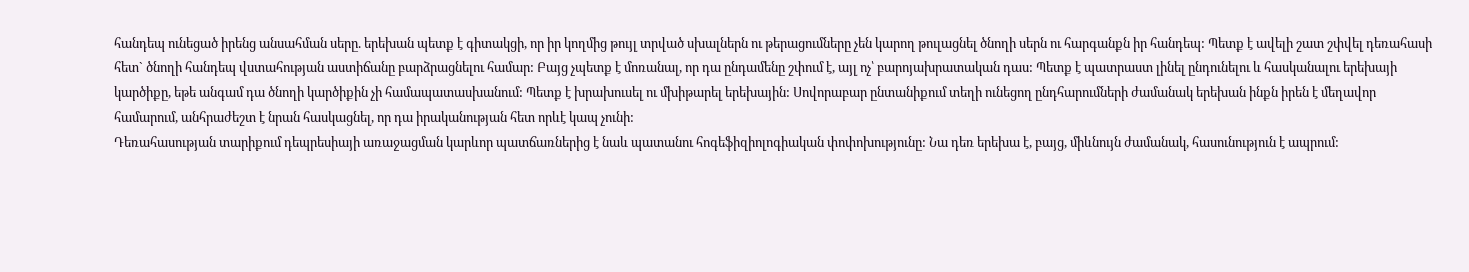հանդեպ ունեցած իրենց անսահման սերը. երեխան պետք է գիտակցի, որ իր կողմից թույլ տրված սխալներն ու թերացումները չեն կարող թուլացնել ծնողի սերն ու հարգանքն իր հանդեպ: Պետք է ավելի շատ շփվել դեռահասի հետ` ծնողի հանդեպ վստահության աստիճանը բարձրացնելու համար: Բայց չպետք է մոռանալ, որ դա ընդամենը շփում է, այլ ոչ՝ բարոյախրատական դաս: Պետք է պատրաստ լինել ընդունելու և հասկանալու երեխայի կարծիքը, եթե անգամ դա ծնողի կարծիքին չի համապատասխանում: Պետք է խրախուսել ու մխիթարել երեխային: Սովորաբար ընտանիքում տեղի ունեցող ընդհարումների ժամանակ երեխան ինքն իրեն է մեղավոր համարում, անհրաժեշտ է նրան հասկացնել, որ դա իրականության հետ որևէ կապ չունի:
Դեռահասության տարիքում դեպրեսիայի առաջացման կարևոր պատճառներից է նաև պատանու հոգեֆիզիոլոգիական փոփոխությունը: Նա դեռ երեխա է, բայց, միևնույն ժամանակ, հասունություն է ապրում: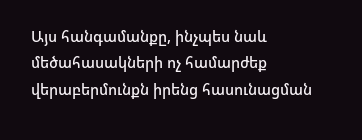Այս հանգամանքը, ինչպես նաև մեծահասակների ոչ համարժեք վերաբերմունքն իրենց հասունացման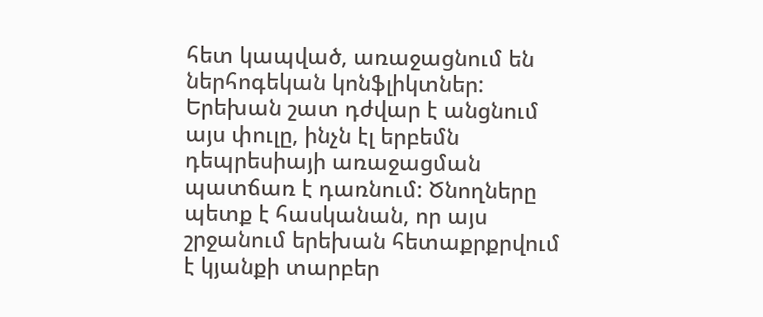հետ կապված, առաջացնում են ներհոգեկան կոնֆլիկտներ: Երեխան շատ դժվար է անցնում այս փուլը, ինչն էլ երբեմն դեպրեսիայի առաջացման պատճառ է դառնում: Ծնողները պետք է հասկանան, որ այս շրջանում երեխան հետաքրքրվում է կյանքի տարբեր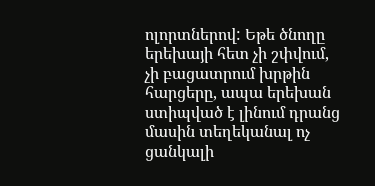ոլորտներով: Եթե ծնողը երեխայի հետ չի շփվում, չի բացատրում խրթին հարցերը, ապա երեխան ստիպված է լինում դրանց մասին տեղեկանալ ոչ ցանկալի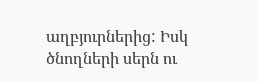աղբյուրներից: Իսկ ծնողների սերն ու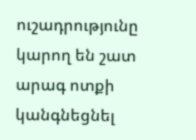ուշադրությունը կարող են շատ արագ ոտքի կանգնեցնել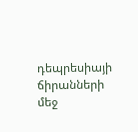դեպրեսիայի ճիրանների մեջ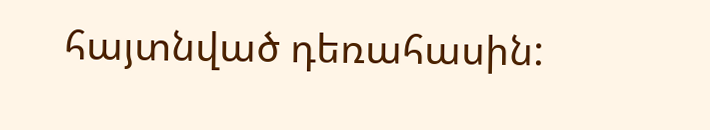հայտնված դեռահասին: